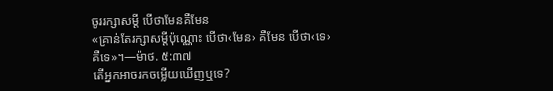ចូររក្សាសម្ដី បើថាមែនគឺមែន
«គ្រាន់តែរក្សាសម្ដីប៉ុណ្ណោះ បើថា‹មែន› គឺមែន បើថា‹ទេ› គឺទេ»។—ម៉ាថ. ៥:៣៧
តើអ្នកអាចរកចម្លើយឃើញឬទេ?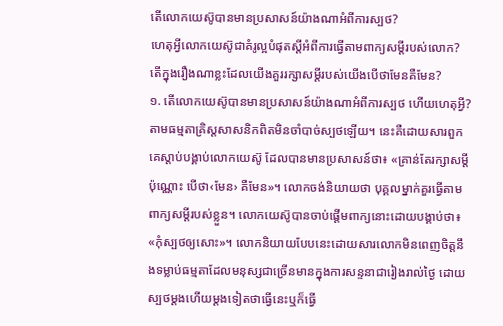តើលោកយេស៊ូបានមានប្រសាសន៍យ៉ាងណាអំពីការស្បថ?
ហេតុអ្វីលោកយេស៊ូជាគំរូល្អបំផុតស្តីអំពីការធ្វើតាមពាក្យសម្ដីរបស់លោក?
តើក្នុងរឿងណាខ្លះដែលយើងគួររក្សាសម្ដីរបស់យើងបើថាមែនគឺមែន?
១. តើលោកយេស៊ូបានមានប្រសាសន៍យ៉ាងណាអំពីការស្បថ ហើយហេតុអ្វី?
តាមធម្មតាគ្រិស្តសាសនិកពិតមិនចាំបាច់ស្បថឡើយ។ នេះគឺដោយសារពួកគេស្ដាប់បង្គាប់លោកយេស៊ូ ដែលបានមានប្រសាសន៍ថា៖ «គ្រាន់តែរក្សាសម្ដីប៉ុណ្ណោះ បើថា‹មែន› គឺមែន»។ លោកចង់និយាយថា បុគ្គលម្នាក់គួរធ្វើតាមពាក្យសម្ដីរបស់ខ្លួន។ លោកយេស៊ូបានចាប់ផ្ដើមពាក្យនោះដោយបង្គាប់ថា៖ «កុំស្បថឲ្យសោះ»។ លោកនិយាយបែបនេះដោយសារលោកមិនពេញចិត្តនឹងទម្លាប់ធម្មតាដែលមនុស្សជាច្រើនមានក្នុងការសន្ទនាជារៀងរាល់ថ្ងៃ ដោយស្បថម្ដងហើយម្ដងទៀតថាធ្វើនេះឬក៏ធ្វើ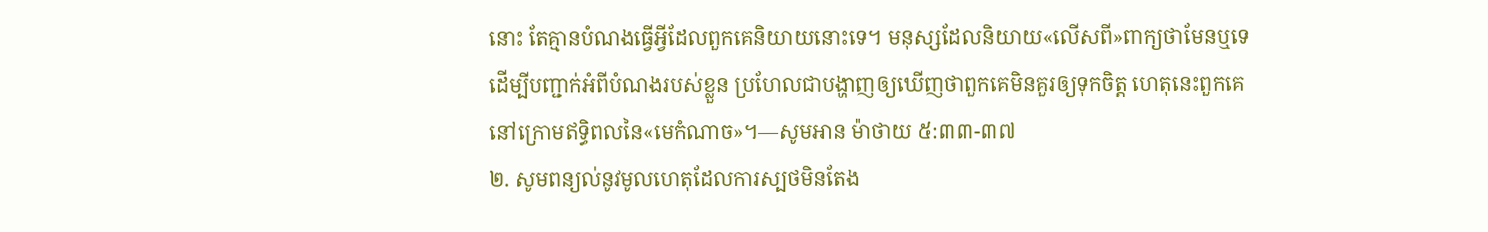នោះ តែគ្មានបំណងធ្វើអ្វីដែលពួកគេនិយាយនោះទេ។ មនុស្សដែលនិយាយ«លើសពី»ពាក្យថាមែនឬទេដើម្បីបញ្ជាក់អំពីបំណងរបស់ខ្លួន ប្រហែលជាបង្ហាញឲ្យឃើញថាពួកគេមិនគួរឲ្យទុកចិត្ត ហេតុនេះពួកគេនៅក្រោមឥទ្ធិពលនៃ«មេកំណាច»។—សូមអាន ម៉ាថាយ ៥:៣៣-៣៧
២. សូមពន្យល់នូវមូលហេតុដែលការស្បថមិនតែង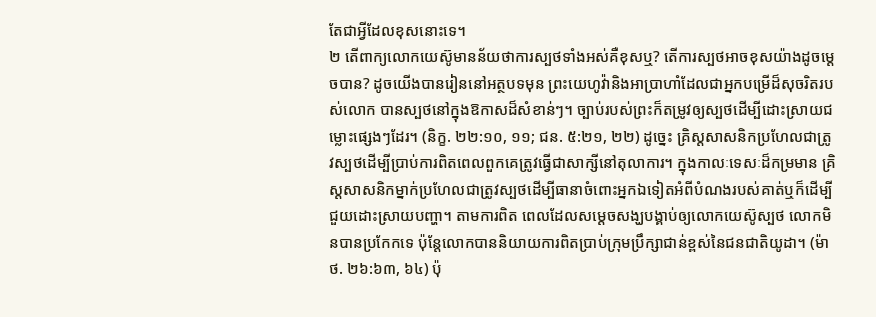តែជាអ្វីដែលខុសនោះទេ។
២ តើពាក្យលោកយេស៊ូមានន័យថាការស្បថទាំងអស់គឺខុសឬ? តើការស្បថអាចខុសយ៉ាងដូចម្ដេចបាន? ដូចយើងបានរៀននៅអត្ថបទមុន ព្រះយេហូវ៉ានិងអាប្រាហាំដែលជាអ្នកបម្រើដ៏សុចរិតរបស់លោក បានស្បថនៅក្នុងឱកាសដ៏សំខាន់ៗ។ ច្បាប់របស់ព្រះក៏តម្រូវឲ្យស្បថដើម្បីដោះស្រាយជម្លោះផ្សេងៗដែរ។ (និក្ខ. ២២:១០, ១១; ជន. ៥:២១, ២២) ដូច្នេះ គ្រិស្តសាសនិកប្រហែលជាត្រូវស្បថដើម្បីប្រាប់ការពិតពេលពួកគេត្រូវធ្វើជាសាក្សីនៅតុលាការ។ ក្នុងកាលៈទេសៈដ៏កម្រមាន គ្រិស្តសាសនិកម្នាក់ប្រហែលជាត្រូវស្បថដើម្បីធានាចំពោះអ្នកឯទៀតអំពីបំណងរបស់គាត់ឬក៏ដើម្បីជួយដោះស្រាយបញ្ហា។ តាមការពិត ពេលដែលសម្ដេចសង្ឃបង្គាប់ឲ្យលោកយេស៊ូស្បថ លោកមិនបានប្រកែកទេ ប៉ុន្តែលោកបាននិយាយការពិតប្រាប់ក្រុមប្រឹក្សាជាន់ខ្ពស់នៃជនជាតិយូដា។ (ម៉ាថ. ២៦:៦៣, ៦៤) ប៉ុ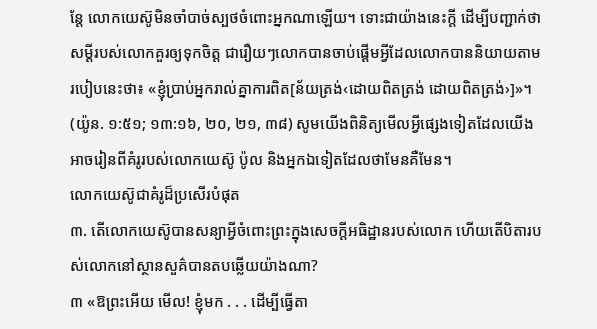ន្តែ លោកយេស៊ូមិនចាំបាច់ស្បថចំពោះអ្នកណាឡើយ។ ទោះជាយ៉ាងនេះក្ដី ដើម្បីបញ្ជាក់ថាសម្ដីរបស់លោកគួរឲ្យទុកចិត្ត ជារឿយៗលោកបានចាប់ផ្ដើមអ្វីដែលលោកបាននិយាយតាមរបៀបនេះថា៖ «ខ្ញុំប្រាប់អ្នករាល់គ្នាការពិត[ន័យត្រង់‹ដោយពិតត្រង់ ដោយពិតត្រង់›]»។ (យ៉ូន. ១:៥១; ១៣:១៦, ២០, ២១, ៣៨) សូមយើងពិនិត្យមើលអ្វីផ្សេងទៀតដែលយើងអាចរៀនពីគំរូរបស់លោកយេស៊ូ ប៉ូល និងអ្នកឯទៀតដែលថាមែនគឺមែន។
លោកយេស៊ូជាគំរូដ៏ប្រសើរបំផុត
៣. តើលោកយេស៊ូបានសន្យាអ្វីចំពោះព្រះក្នុងសេចក្ដីអធិដ្ឋានរបស់លោក ហើយតើបិតារបស់លោកនៅស្ថានសួគ៌បានតបឆ្លើយយ៉ាងណា?
៣ «ឱព្រះអើយ មើល! ខ្ញុំមក . . . ដើម្បីធ្វើតា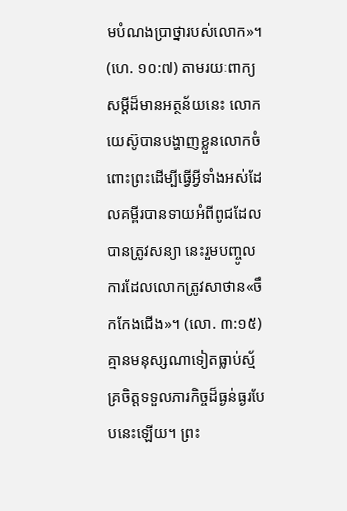មបំណងប្រាថ្នារបស់លោក»។ (ហេ. ១០:៧) តាមរយៈពាក្យសម្ដីដ៏មានអត្ថន័យនេះ លោកយេស៊ូបានបង្ហាញខ្លួនលោកចំពោះព្រះដើម្បីធ្វើអ្វីទាំងអស់ដែលគម្ពីរបានទាយអំពីពូជដែលបានត្រូវសន្យា នេះរួមបញ្ចូលការដែលលោកត្រូវសាថាន«ចឹកកែងជើង»។ (លោ. ៣:១៥) គ្មានមនុស្សណាទៀតធ្លាប់ស្ម័គ្រចិត្តទទួលភារកិច្ចដ៏ធ្ងន់ធ្ងរបែបនេះឡើយ។ ព្រះ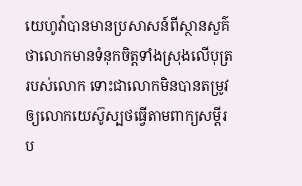យេហូវ៉ាបានមានប្រសាសន៍ពីស្ថានសួគ៌ថាលោកមានទំនុកចិត្តទាំងស្រុងលើបុត្ររបស់លោក ទោះជាលោកមិនបានតម្រូវឲ្យលោកយេស៊ូស្បថធ្វើតាមពាក្យសម្ដីរប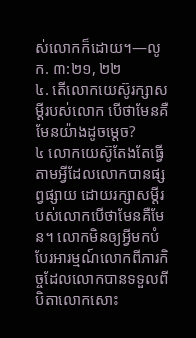ស់លោកក៏ដោយ។—លូក. ៣:២១, ២២
៤. តើលោកយេស៊ូរក្សាសម្ដីរបស់លោក បើថាមែនគឺមែនយ៉ាងដូចម្ដេច?
៤ លោកយេស៊ូតែងតែធ្វើតាមអ្វីដែលលោកបានផ្សព្វផ្សាយ ដោយរក្សាសម្ដីរបស់លោកបើថាមែនគឺមែន។ លោកមិនឲ្យអ្វីមកបំបែរអារម្មណ៍លោកពីភារកិច្ចដែលលោកបានទទួលពីបិតាលោកសោះ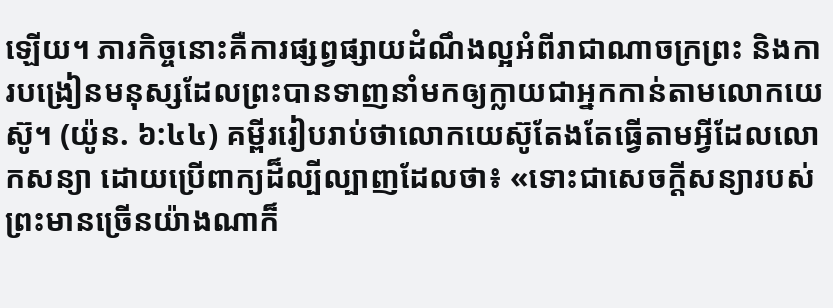ឡើយ។ ភារកិច្ចនោះគឺការផ្សព្វផ្សាយដំណឹងល្អអំពីរាជាណាចក្រព្រះ និងការបង្រៀនមនុស្សដែលព្រះបានទាញនាំមកឲ្យក្លាយជាអ្នកកាន់តាមលោកយេស៊ូ។ (យ៉ូន. ៦:៤៤) គម្ពីររៀបរាប់ថាលោកយេស៊ូតែងតែធ្វើតាមអ្វីដែលលោកសន្យា ដោយប្រើពាក្យដ៏ល្បីល្បាញដែលថា៖ «ទោះជាសេចក្ដីសន្យារបស់ព្រះមានច្រើនយ៉ាងណាក៏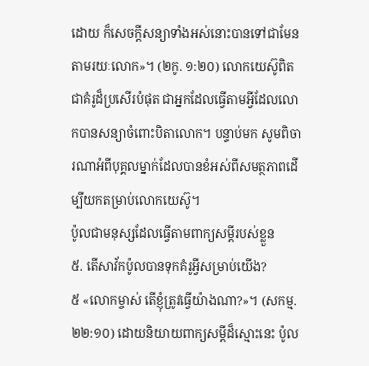ដោយ ក៏សេចក្ដីសន្យាទាំងអស់នោះបានទៅជាមែន តាមរយៈលោក»។ (២កូ. ១:២០) លោកយេស៊ូពិតជាគំរូដ៏ប្រសើរបំផុត ជាអ្នកដែលធ្វើតាមអ្វីដែលលោកបានសន្យាចំពោះបិតាលោក។ បន្ទាប់មក សូមពិចារណាអំពីបុគ្គលម្នាក់ដែលបានខំអស់ពីសមត្ថភាពដើម្បីយកតម្រាប់លោកយេស៊ូ។
ប៉ូលជាមនុស្សដែលធ្វើតាមពាក្យសម្ដីរបស់ខ្លួន
៥. តើសាវ័កប៉ូលបានទុកគំរូអ្វីសម្រាប់យើង?
៥ «លោកម្ចាស់ តើខ្ញុំត្រូវធ្វើយ៉ាងណា?»។ (សកម្ម. ២២:១០) ដោយនិយាយពាក្យសម្ដីដ៏ស្មោះនេះ ប៉ូល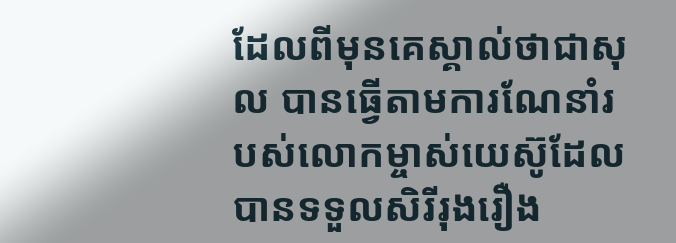ដែលពីមុនគេស្គាល់ថាជាសុល បានធ្វើតាមការណែនាំរបស់លោកម្ចាស់យេស៊ូដែលបានទទួលសិរីរុងរឿង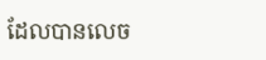ដែលបានលេច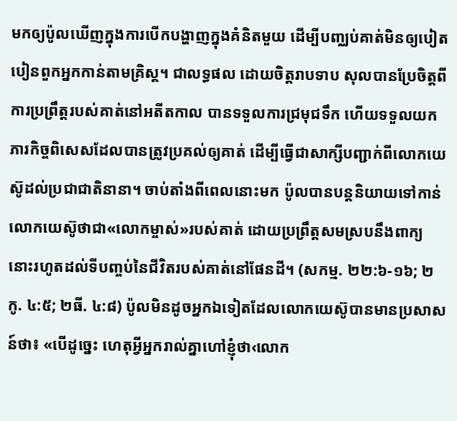មកឲ្យប៉ូលឃើញក្នុងការបើកបង្ហាញក្នុងគំនិតមួយ ដើម្បីបញ្ឈប់គាត់មិនឲ្យបៀតបៀនពួកអ្នកកាន់តាមគ្រិស្ត។ ជាលទ្ធផល ដោយចិត្តរាបទាប សុលបានប្រែចិត្តពីការប្រព្រឹត្តរបស់គាត់នៅអតីតកាល បានទទួលការជ្រមុជទឹក ហើយទទួលយកភារកិច្ចពិសេសដែលបានត្រូវប្រគល់ឲ្យគាត់ ដើម្បីធ្វើជាសាក្សីបញ្ជាក់ពីលោកយេស៊ូដល់ប្រជាជាតិនានា។ ចាប់តាំងពីពេលនោះមក ប៉ូលបានបន្តនិយាយទៅកាន់លោកយេស៊ូថាជា«លោកម្ចាស់»របស់គាត់ ដោយប្រព្រឹត្តសមស្របនឹងពាក្យនោះរហូតដល់ទីបញ្ចប់នៃជីវិតរបស់គាត់នៅផែនដី។ (សកម្ម. ២២:៦-១៦; ២កូ. ៤:៥; ២ធី. ៤:៨) ប៉ូលមិនដូចអ្នកឯទៀតដែលលោកយេស៊ូបានមានប្រសាសន៍ថា៖ «បើដូច្នេះ ហេតុអ្វីអ្នករាល់គ្នាហៅខ្ញុំថា‹លោក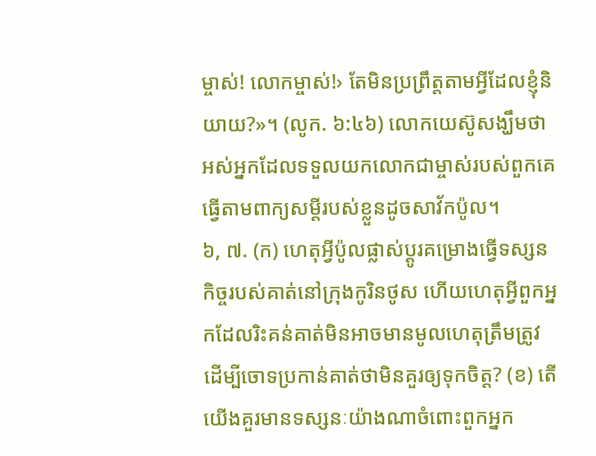ម្ចាស់! លោកម្ចាស់!› តែមិនប្រព្រឹត្តតាមអ្វីដែលខ្ញុំនិយាយ?»។ (លូក. ៦:៤៦) លោកយេស៊ូសង្ឃឹមថាអស់អ្នកដែលទទួលយកលោកជាម្ចាស់របស់ពួកគេធ្វើតាមពាក្យសម្ដីរបស់ខ្លួនដូចសាវ័កប៉ូល។
៦, ៧. (ក) ហេតុអ្វីប៉ូលផ្លាស់ប្ដូរគម្រោងធ្វើទស្សនកិច្ចរបស់គាត់នៅក្រុងកូរិនថូស ហើយហេតុអ្វីពួកអ្នកដែលរិះគន់គាត់មិនអាចមានមូលហេតុត្រឹមត្រូវដើម្បីចោទប្រកាន់គាត់ថាមិនគួរឲ្យទុកចិត្ត? (ខ) តើយើងគួរមានទស្សនៈយ៉ាងណាចំពោះពួកអ្នក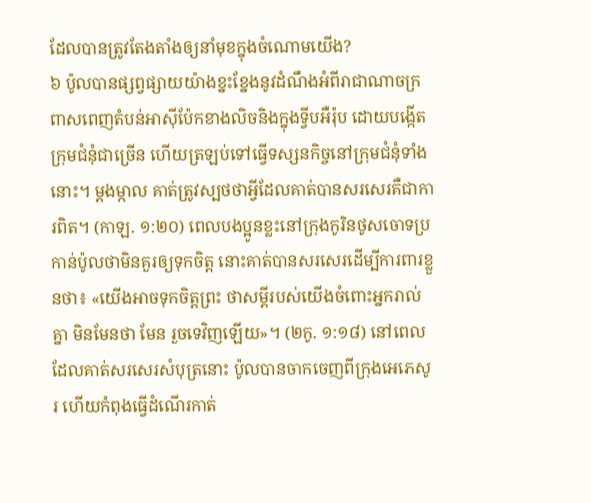ដែលបានត្រូវតែងតាំងឲ្យនាំមុខក្នុងចំណោមយើង?
៦ ប៉ូលបានផ្សព្វផ្សាយយ៉ាងខ្នះខ្នែងនូវដំណឹងអំពីរាជាណាចក្រពាសពេញតំបន់អាស៊ីប៉ែកខាងលិចនិងក្នុងទ្វីបអឺរ៉ុប ដោយបង្កើតក្រុមជំនុំជាច្រើន ហើយត្រឡប់ទៅធ្វើទស្សនកិច្ចនៅក្រុមជំនុំទាំងនោះ។ ម្ដងម្កាល គាត់ត្រូវស្បថថាអ្វីដែលគាត់បានសរសេរគឺជាការពិត។ (កាឡ. ១:២០) ពេលបងប្អូនខ្លះនៅក្រុងកូរិនថូសចោទប្រកាន់ប៉ូលថាមិនគួរឲ្យទុកចិត្ត នោះគាត់បានសរសេរដើម្បីការពារខ្លួនថា៖ «យើងអាចទុកចិត្តព្រះ ថាសម្ដីរបស់យើងចំពោះអ្នករាល់គ្នា មិនមែនថា មែន រួចទេវិញឡើយ»។ (២កូ. ១:១៨) នៅពេលដែលគាត់សរសេរសំបុត្រនោះ ប៉ូលបានចាកចេញពីក្រុងអេភេសូរ ហើយកំពុងធ្វើដំណើរកាត់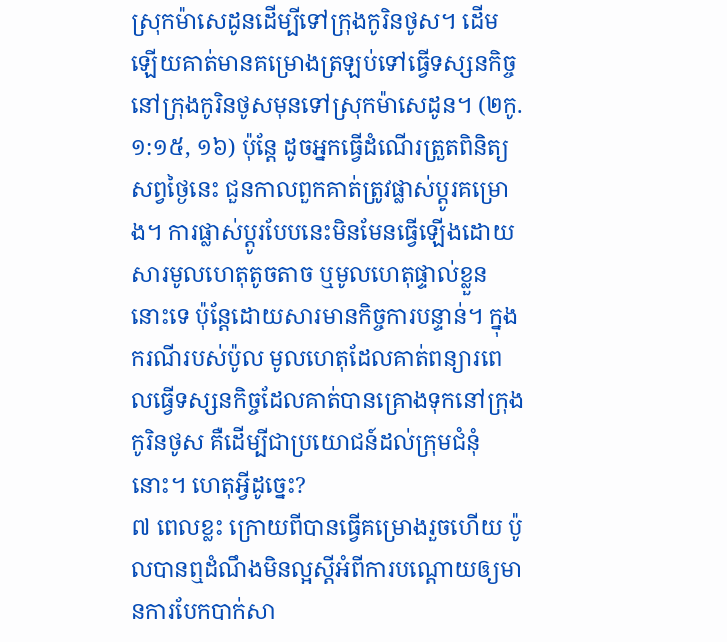ស្រុកម៉ាសេដូនដើម្បីទៅក្រុងកូរិនថូស។ ដើមឡើយគាត់មានគម្រោងត្រឡប់ទៅធ្វើទស្សនកិច្ចនៅក្រុងកូរិនថូសមុនទៅស្រុកម៉ាសេដូន។ (២កូ. ១:១៥, ១៦) ប៉ុន្តែ ដូចអ្នកធ្វើដំណើរត្រួតពិនិត្យសព្វថ្ងៃនេះ ជួនកាលពួកគាត់ត្រូវផ្លាស់ប្ដូរគម្រោង។ ការផ្លាស់ប្ដូរបែបនេះមិនមែនធ្វើឡើងដោយសារមូលហេតុតូចតាច ឬមូលហេតុផ្ទាល់ខ្លួននោះទេ ប៉ុន្តែដោយសារមានកិច្ចការបន្ទាន់។ ក្នុងករណីរបស់ប៉ូល មូលហេតុដែលគាត់ពន្យារពេលធ្វើទស្សនកិច្ចដែលគាត់បានគ្រោងទុកនៅក្រុងកូរិនថូស គឺដើម្បីជាប្រយោជន៍ដល់ក្រុមជំនុំនោះ។ ហេតុអ្វីដូច្នេះ?
៧ ពេលខ្លះ ក្រោយពីបានធ្វើគម្រោងរួចហើយ ប៉ូលបានឮដំណឹងមិនល្អស្តីអំពីការបណ្ដោយឲ្យមានការបែកបាក់សា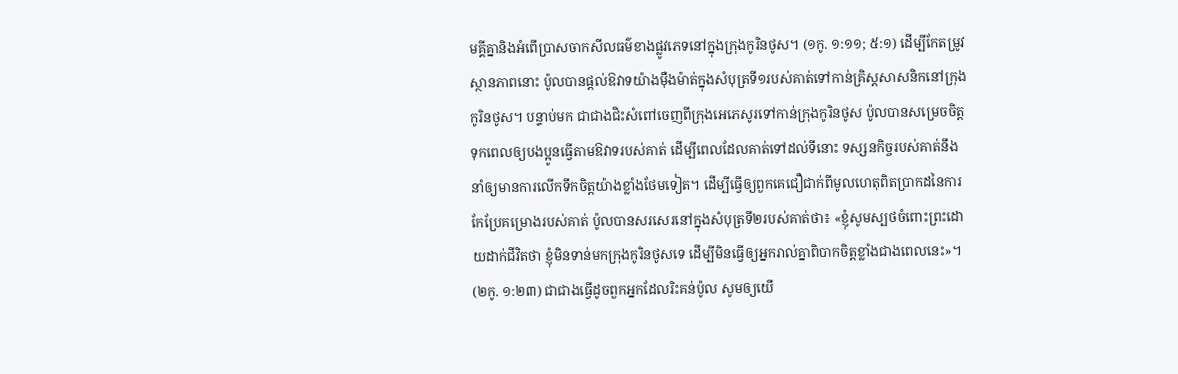មគ្គីគ្នានិងអំពើប្រាសចាកសីលធម៌ខាងផ្លូវភេទនៅក្នុងក្រុងកូរិនថូស។ (១កូ. ១:១១; ៥:១) ដើម្បីកែតម្រូវស្ថានភាពនោះ ប៉ូលបានផ្ដល់ឱវាទយ៉ាងម៉ឺងម៉ាត់ក្នុងសំបុត្រទី១របស់គាត់ទៅកាន់គ្រិស្តសាសនិកនៅក្រុងកូរិនថូស។ បន្ទាប់មក ជាជាងជិះសំពៅចេញពីក្រុងអេភេសូរទៅកាន់ក្រុងកូរិនថូស ប៉ូលបានសម្រេចចិត្តទុកពេលឲ្យបងប្អូនធ្វើតាមឱវាទរបស់គាត់ ដើម្បីពេលដែលគាត់ទៅដល់ទីនោះ ទស្សនកិច្ចរបស់គាត់នឹងនាំឲ្យមានការលើកទឹកចិត្តយ៉ាងខ្លាំងថែមទៀត។ ដើម្បីធ្វើឲ្យពួកគេជឿជាក់ពីមូលហេតុពិតប្រាកដនៃការកែប្រែគម្រោងរបស់គាត់ ប៉ូលបានសរសេរនៅក្នុងសំបុត្រទី២របស់គាត់ថា៖ «ខ្ញុំសូមស្បថចំពោះព្រះដោយដាក់ជីវិតថា ខ្ញុំមិនទាន់មកក្រុងកូរិនថូសទេ ដើម្បីមិនធ្វើឲ្យអ្នករាល់គ្នាពិបាកចិត្តខ្លាំងជាងពេលនេះ»។ (២កូ. ១:២៣) ជាជាងធ្វើដូចពួកអ្នកដែលរិះគន់ប៉ូល សូមឲ្យយើ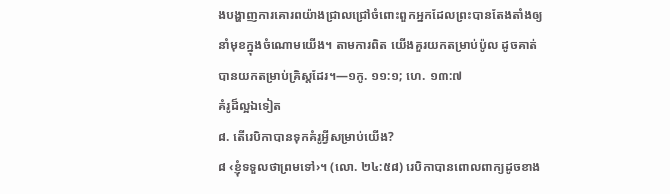ងបង្ហាញការគោរពយ៉ាងជ្រាលជ្រៅចំពោះពួកអ្នកដែលព្រះបានតែងតាំងឲ្យនាំមុខក្នុងចំណោមយើង។ តាមការពិត យើងគួរយកតម្រាប់ប៉ូល ដូចគាត់បានយកតម្រាប់គ្រិស្តដែរ។—១កូ. ១១:១; ហេ. ១៣:៧
គំរូដ៏ល្អឯទៀត
៨. តើរេបិកាបានទុកគំរូអ្វីសម្រាប់យើង?
៨ ‹ខ្ញុំទទួលថាព្រមទៅ›។ (លោ. ២៤:៥៨) រេបិកាបានពោលពាក្យដូចខាង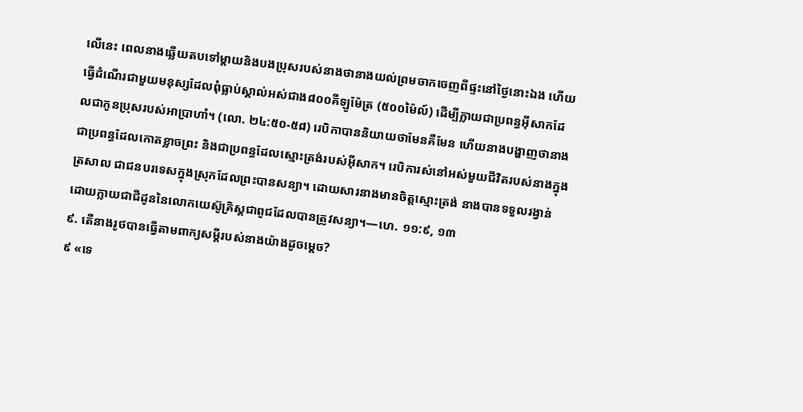លើនេះ ពេលនាងឆ្លើយតបទៅម្ដាយនិងបងប្រុសរបស់នាងថានាងយល់ព្រមចាកចេញពីផ្ទះនៅថ្ងៃនោះឯង ហើយធ្វើដំណើរជាមួយមនុស្សដែលពុំធ្លាប់ស្គាល់អស់ជាង៨០០គីឡូម៉ែត្រ (៥០០ម៉ៃល៍) ដើម្បីក្លាយជាប្រពន្ធអ៊ីសាកដែលជាកូនប្រុសរបស់អាប្រាហាំ។ (លោ. ២៤:៥០-៥៨) រេបិកាបាននិយាយថាមែនគឺមែន ហើយនាងបង្ហាញថានាងជាប្រពន្ធដែលកោតខ្លាចព្រះ និងជាប្រពន្ធដែលស្មោះត្រង់របស់អ៊ីសាក។ រេបិការស់នៅអស់មួយជីវិតរបស់នាងក្នុងត្រសាល ជាជនបរទេសក្នុងស្រុកដែលព្រះបានសន្យា។ ដោយសារនាងមានចិត្តស្មោះត្រង់ នាងបានទទួលរង្វាន់ដោយក្លាយជាជីដូននៃលោកយេស៊ូគ្រិស្តជាពូជដែលបានត្រូវសន្យា។—ហេ. ១១:៩, ១៣
៩. តើនាងរូថបានធ្វើតាមពាក្យសម្ដីរបស់នាងយ៉ាងដូចម្ដេច?
៩ «ទេ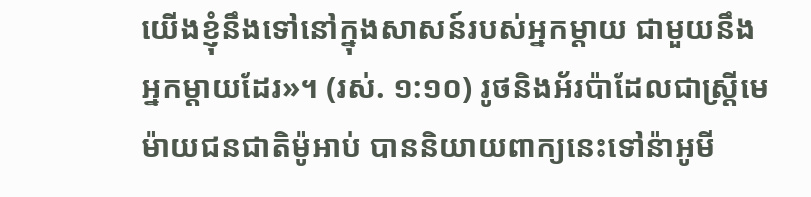យើងខ្ញុំនឹងទៅនៅក្នុងសាសន៍របស់អ្នកម្ដាយ ជាមួយនឹងអ្នកម្ដាយដែរ»។ (រស់. ១:១០) រូថនិងអ័រប៉ាដែលជាស្ត្រីមេម៉ាយជនជាតិម៉ូអាប់ បាននិយាយពាក្យនេះទៅន៉ាអូមី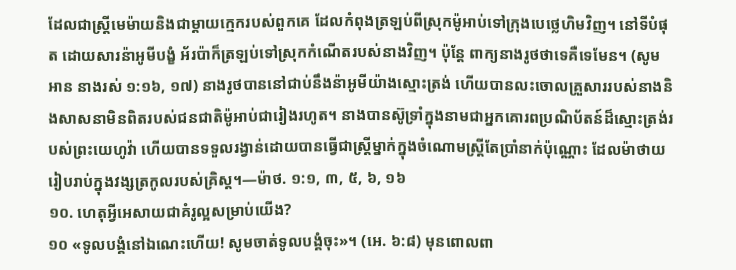ដែលជាស្ត្រីមេម៉ាយនិងជាម្ដាយក្មេករបស់ពួកគេ ដែលកំពុងត្រឡប់ពីស្រុកម៉ូអាប់ទៅក្រុងបេថ្លេហិមវិញ។ នៅទីបំផុត ដោយសារន៉ាអូមីបង្ខំ អ័រប៉ាក៏ត្រឡប់ទៅស្រុកកំណើតរបស់នាងវិញ។ ប៉ុន្តែ ពាក្យនាងរូថថាទេគឺទេមែន។ (សូមអាន នាងរស់ ១:១៦, ១៧) នាងរូថបាននៅជាប់នឹងន៉ាអូមីយ៉ាងស្មោះត្រង់ ហើយបានលះចោលគ្រួសាររបស់នាងនិងសាសនាមិនពិតរបស់ជនជាតិម៉ូអាប់ជារៀងរហូត។ នាងបានស៊ូទ្រាំក្នុងនាមជាអ្នកគោរពប្រណិប័តន៍ដ៏ស្មោះត្រង់របស់ព្រះយេហូវ៉ា ហើយបានទទួលរង្វាន់ដោយបានធ្វើជាស្ត្រីម្នាក់ក្នុងចំណោមស្ត្រីតែប្រាំនាក់ប៉ុណ្ណោះ ដែលម៉ាថាយរៀបរាប់ក្នុងវង្សត្រកូលរបស់គ្រិស្ត។—ម៉ាថ. ១:១, ៣, ៥, ៦, ១៦
១០. ហេតុអ្វីអេសាយជាគំរូល្អសម្រាប់យើង?
១០ «ទូលបង្គំនៅឯណេះហើយ! សូមចាត់ទូលបង្គំចុះ»។ (អេ. ៦:៨) មុនពោលពា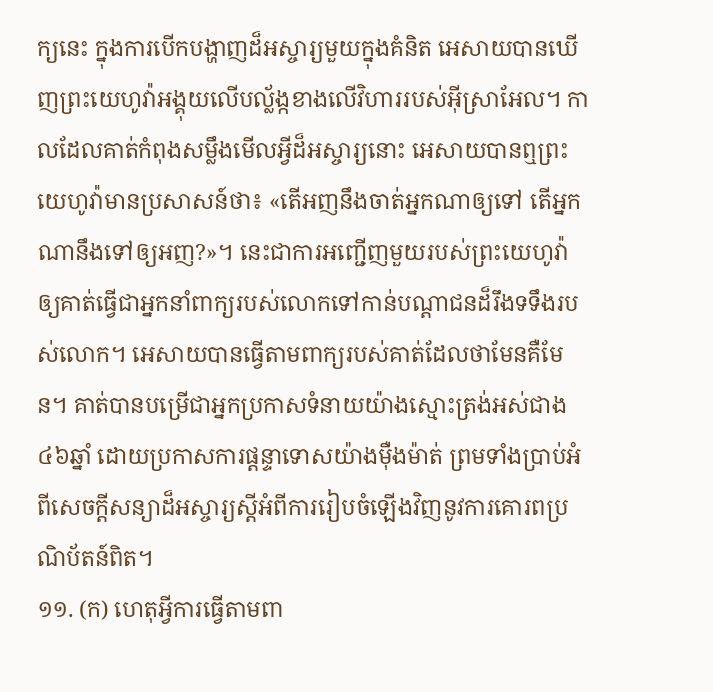ក្យនេះ ក្នុងការបើកបង្ហាញដ៏អស្ចារ្យមួយក្នុងគំនិត អេសាយបានឃើញព្រះយេហូវ៉ាអង្គុយលើបល្ល័ង្កខាងលើវិហាររបស់អ៊ីស្រាអែល។ កាលដែលគាត់កំពុងសម្លឹងមើលអ្វីដ៏អស្ចារ្យនោះ អេសាយបានឮព្រះយេហូវ៉ាមានប្រសាសន៍ថា៖ «តើអញនឹងចាត់អ្នកណាឲ្យទៅ តើអ្នកណានឹងទៅឲ្យអញ?»។ នេះជាការអញ្ជើញមួយរបស់ព្រះយេហូវ៉ាឲ្យគាត់ធ្វើជាអ្នកនាំពាក្យរបស់លោកទៅកាន់បណ្ដាជនដ៏រឹងទទឹងរបស់លោក។ អេសាយបានធ្វើតាមពាក្យរបស់គាត់ដែលថាមែនគឺមែន។ គាត់បានបម្រើជាអ្នកប្រកាសទំនាយយ៉ាងស្មោះត្រង់អស់ជាង៤៦ឆ្នាំ ដោយប្រកាសការផ្ដន្ទាទោសយ៉ាងម៉ឺងម៉ាត់ ព្រមទាំងប្រាប់អំពីសេចក្ដីសន្យាដ៏អស្ចារ្យស្តីអំពីការរៀបចំឡើងវិញនូវការគោរពប្រណិប័តន៍ពិត។
១១. (ក) ហេតុអ្វីការធ្វើតាមពា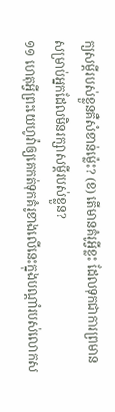ក្យសម្ដីរបស់ខ្លួនគឺសំខាន់ម្ល៉េះ? (ខ) តើមានគំរូអ្វីខ្លះ ដែលទុកជាការព្រមាន សម្រាប់អ្នកដែលមិនរក្សាសម្ដីរបស់ខ្លួន?
១១ ហេតុអ្វីព្រះយេហូវ៉ាឲ្យគេកត់ទុកគំរូខាងលើនេះក្នុងបណ្ដាំរបស់លោកស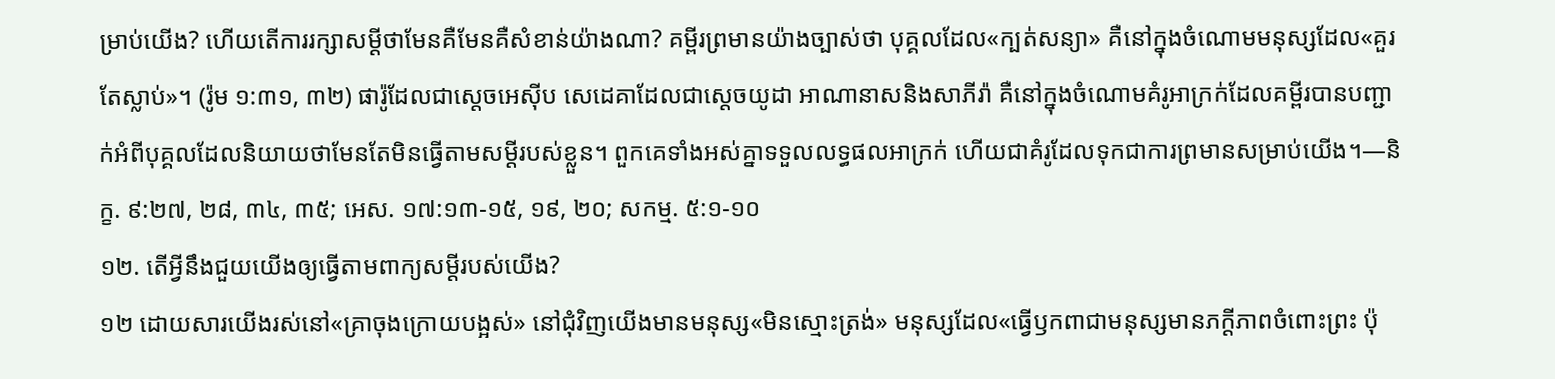ម្រាប់យើង? ហើយតើការរក្សាសម្ដីថាមែនគឺមែនគឺសំខាន់យ៉ាងណា? គម្ពីរព្រមានយ៉ាងច្បាស់ថា បុគ្គលដែល«ក្បត់សន្យា» គឺនៅក្នុងចំណោមមនុស្សដែល«គួរតែស្លាប់»។ (រ៉ូម ១:៣១, ៣២) ផារ៉ូដែលជាស្តេចអេស៊ីប សេដេគាដែលជាស្តេចយូដា អាណានាសនិងសាភីរ៉ា គឺនៅក្នុងចំណោមគំរូអាក្រក់ដែលគម្ពីរបានបញ្ជាក់អំពីបុគ្គលដែលនិយាយថាមែនតែមិនធ្វើតាមសម្ដីរបស់ខ្លួន។ ពួកគេទាំងអស់គ្នាទទួលលទ្ធផលអាក្រក់ ហើយជាគំរូដែលទុកជាការព្រមានសម្រាប់យើង។—និក្ខ. ៩:២៧, ២៨, ៣៤, ៣៥; អេស. ១៧:១៣-១៥, ១៩, ២០; សកម្ម. ៥:១-១០
១២. តើអ្វីនឹងជួយយើងឲ្យធ្វើតាមពាក្យសម្ដីរបស់យើង?
១២ ដោយសារយើងរស់នៅ«គ្រាចុងក្រោយបង្អស់» នៅជុំវិញយើងមានមនុស្ស«មិនស្មោះត្រង់» មនុស្សដែល«ធ្វើឫកពាជាមនុស្សមានភក្ដីភាពចំពោះព្រះ ប៉ុ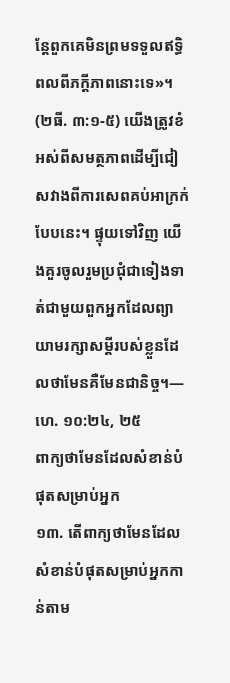ន្តែពួកគេមិនព្រមទទួលឥទ្ធិពលពីភក្ដីភាពនោះទេ»។ (២ធី. ៣:១-៥) យើងត្រូវខំអស់ពីសមត្ថភាពដើម្បីជៀសវាងពីការសេពគប់អាក្រក់បែបនេះ។ ផ្ទុយទៅវិញ យើងគួរចូលរួមប្រជុំជាទៀងទាត់ជាមួយពួកអ្នកដែលព្យាយាមរក្សាសម្ដីរបស់ខ្លួនដែលថាមែនគឺមែនជានិច្ច។—ហេ. ១០:២៤, ២៥
ពាក្យថាមែនដែលសំខាន់បំផុតសម្រាប់អ្នក
១៣. តើពាក្យថាមែនដែលសំខាន់បំផុតសម្រាប់អ្នកកាន់តាម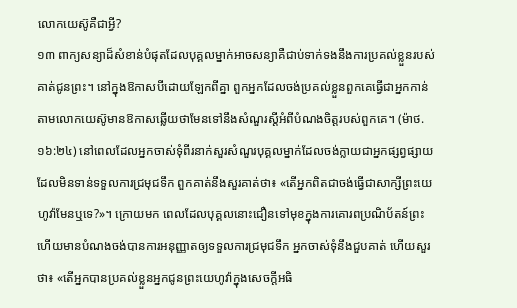លោកយេស៊ូគឺជាអ្វី?
១៣ ពាក្យសន្យាដ៏សំខាន់បំផុតដែលបុគ្គលម្នាក់អាចសន្យាគឺជាប់ទាក់ទងនឹងការប្រគល់ខ្លួនរបស់គាត់ជូនព្រះ។ នៅក្នុងឱកាសបីដោយឡែកពីគ្នា ពួកអ្នកដែលចង់ប្រគល់ខ្លួនពួកគេធ្វើជាអ្នកកាន់តាមលោកយេស៊ូមានឱកាសឆ្លើយថាមែនទៅនឹងសំណួរស្តីអំពីបំណងចិត្តរបស់ពួកគេ។ (ម៉ាថ. ១៦:២៤) នៅពេលដែលអ្នកចាស់ទុំពីរនាក់សួរសំណួរបុគ្គលម្នាក់ដែលចង់ក្លាយជាអ្នកផ្សព្វផ្សាយដែលមិនទាន់ទទួលការជ្រមុជទឹក ពួកគាត់នឹងសួរគាត់ថា៖ «តើអ្នកពិតជាចង់ធ្វើជាសាក្សីព្រះយេហូវ៉ាមែនឬទេ?»។ ក្រោយមក ពេលដែលបុគ្គលនោះជឿនទៅមុខក្នុងការគោរពប្រណិប័តន៍ព្រះ ហើយមានបំណងចង់បានការអនុញ្ញាតឲ្យទទួលការជ្រមុជទឹក អ្នកចាស់ទុំនឹងជួបគាត់ ហើយសួរថា៖ «តើអ្នកបានប្រគល់ខ្លួនអ្នកជូនព្រះយេហូវ៉ាក្នុងសេចក្ដីអធិ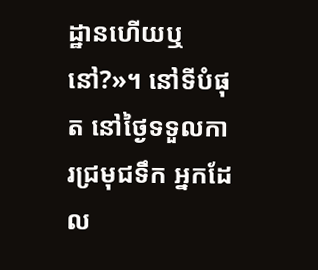ដ្ឋានហើយឬនៅ?»។ នៅទីបំផុត នៅថ្ងៃទទួលការជ្រមុជទឹក អ្នកដែល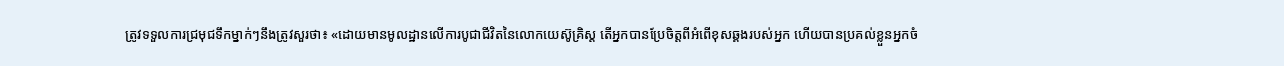ត្រូវទទួលការជ្រមុជទឹកម្នាក់ៗនឹងត្រូវសួរថា៖ «ដោយមានមូលដ្ឋានលើការបូជាជីវិតនៃលោកយេស៊ូគ្រិស្ត តើអ្នកបានប្រែចិត្តពីអំពើខុសឆ្គងរបស់អ្នក ហើយបានប្រគល់ខ្លួនអ្នកចំ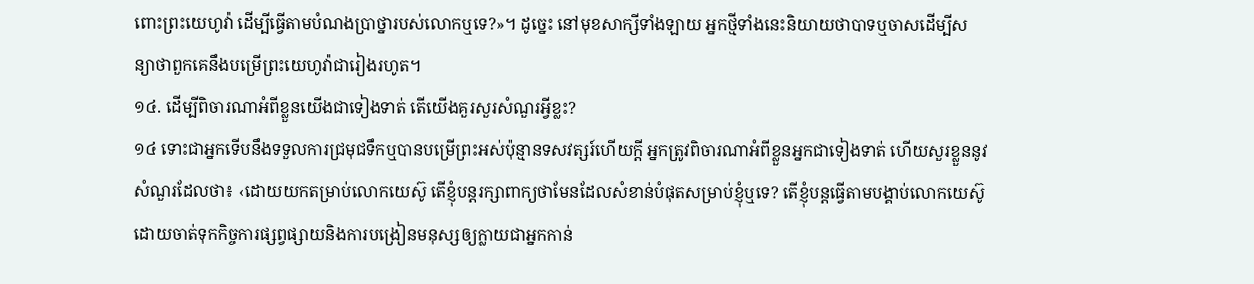ពោះព្រះយេហូវ៉ា ដើម្បីធ្វើតាមបំណងប្រាថ្នារបស់លោកឬទេ?»។ ដូច្នេះ នៅមុខសាក្សីទាំងឡាយ អ្នកថ្មីទាំងនេះនិយាយថាបាទឬចាសដើម្បីសន្យាថាពួកគេនឹងបម្រើព្រះយេហូវ៉ាជារៀងរហូត។
១៤. ដើម្បីពិចារណាអំពីខ្លួនយើងជាទៀងទាត់ តើយើងគួរសួរសំណួរអ្វីខ្លះ?
១៤ ទោះជាអ្នកទើបនឹងទទួលការជ្រមុជទឹកឬបានបម្រើព្រះអស់ប៉ុន្មានទសវត្សរ៍ហើយក្ដី អ្នកត្រូវពិចារណាអំពីខ្លួនអ្នកជាទៀងទាត់ ហើយសួរខ្លួននូវសំណួរដែលថា៖ ‹ដោយយកតម្រាប់លោកយេស៊ូ តើខ្ញុំបន្តរក្សាពាក្យថាមែនដែលសំខាន់បំផុតសម្រាប់ខ្ញុំឬទេ? តើខ្ញុំបន្តធ្វើតាមបង្គាប់លោកយេស៊ូ ដោយចាត់ទុកកិច្ចការផ្សព្វផ្សាយនិងការបង្រៀនមនុស្សឲ្យក្លាយជាអ្នកកាន់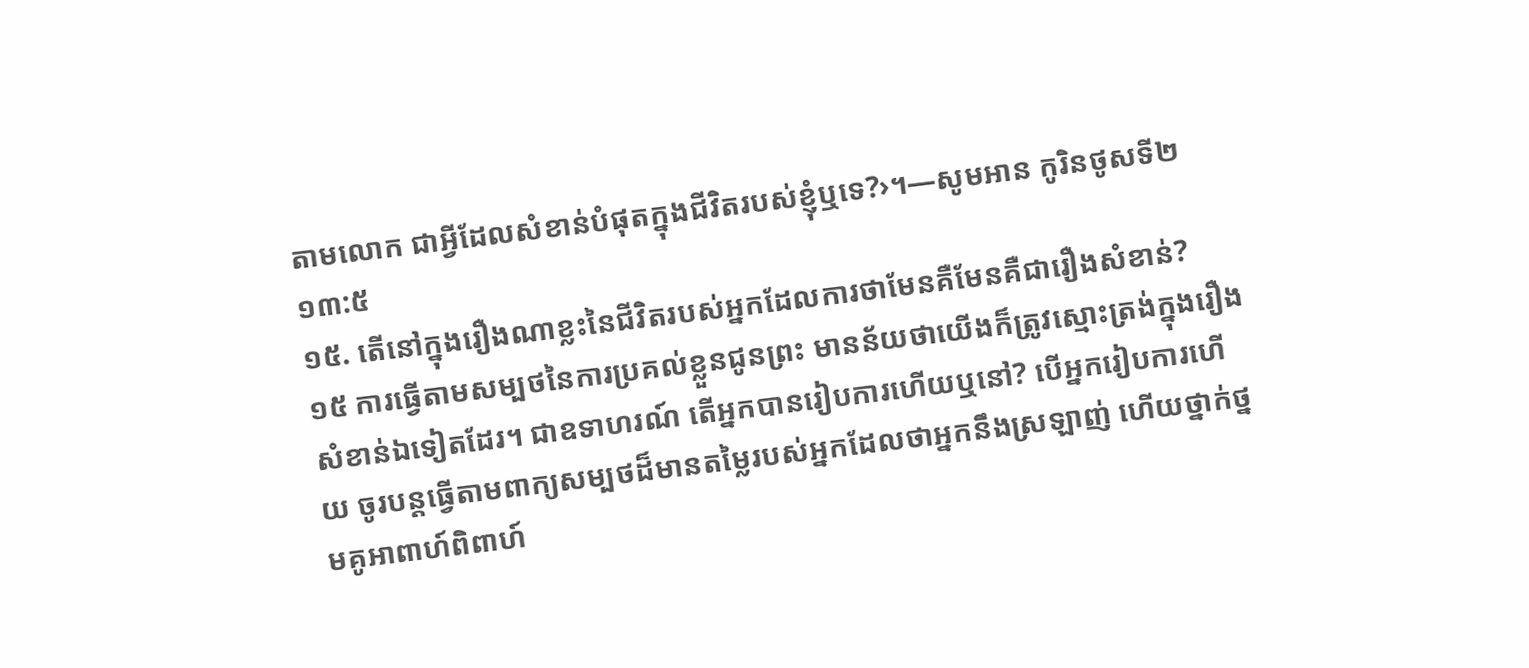តាមលោក ជាអ្វីដែលសំខាន់បំផុតក្នុងជីវិតរបស់ខ្ញុំឬទេ?›។—សូមអាន កូរិនថូសទី២ ១៣:៥
១៥. តើនៅក្នុងរឿងណាខ្លះនៃជីវិតរបស់អ្នកដែលការថាមែនគឺមែនគឺជារឿងសំខាន់?
១៥ ការធ្វើតាមសម្បថនៃការប្រគល់ខ្លួនជូនព្រះ មានន័យថាយើងក៏ត្រូវស្មោះត្រង់ក្នុងរឿងសំខាន់ឯទៀតដែរ។ ជាឧទាហរណ៍ តើអ្នកបានរៀបការហើយឬនៅ? បើអ្នករៀបការហើយ ចូរបន្តធ្វើតាមពាក្យសម្បថដ៏មានតម្លៃរបស់អ្នកដែលថាអ្នកនឹងស្រឡាញ់ ហើយថ្នាក់ថ្នមគូអាពាហ៍ពិពាហ៍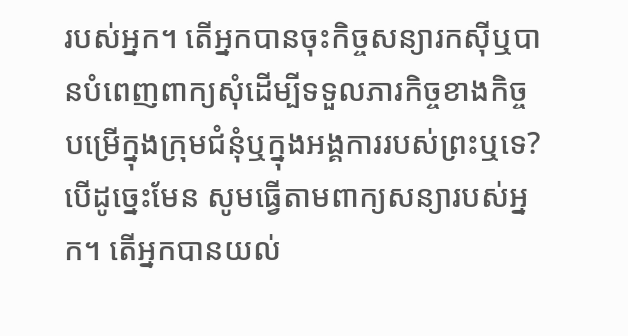របស់អ្នក។ តើអ្នកបានចុះកិច្ចសន្យារកស៊ីឬបានបំពេញពាក្យសុំដើម្បីទទួលភារកិច្ចខាងកិច្ចបម្រើក្នុងក្រុមជំនុំឬក្នុងអង្គការរបស់ព្រះឬទេ? បើដូច្នេះមែន សូមធ្វើតាមពាក្យសន្យារបស់អ្នក។ តើអ្នកបានយល់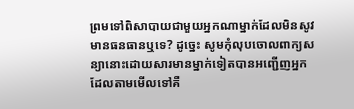ព្រមទៅពិសាបាយជាមួយអ្នកណាម្នាក់ដែលមិនសូវមានធនធានឬទេ? ដូច្នេះ សូមកុំលុបចោលពាក្យសន្យានោះដោយសារមានម្នាក់ទៀតបានអញ្ជើញអ្នកដែលតាមមើលទៅគឺ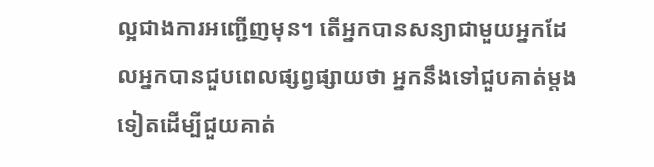ល្អជាងការអញ្ជើញមុន។ តើអ្នកបានសន្យាជាមួយអ្នកដែលអ្នកបានជួបពេលផ្សព្វផ្សាយថា អ្នកនឹងទៅជួបគាត់ម្ដងទៀតដើម្បីជួយគាត់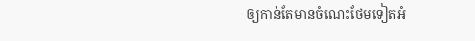ឲ្យកាន់តែមានចំណេះថែមទៀតអំ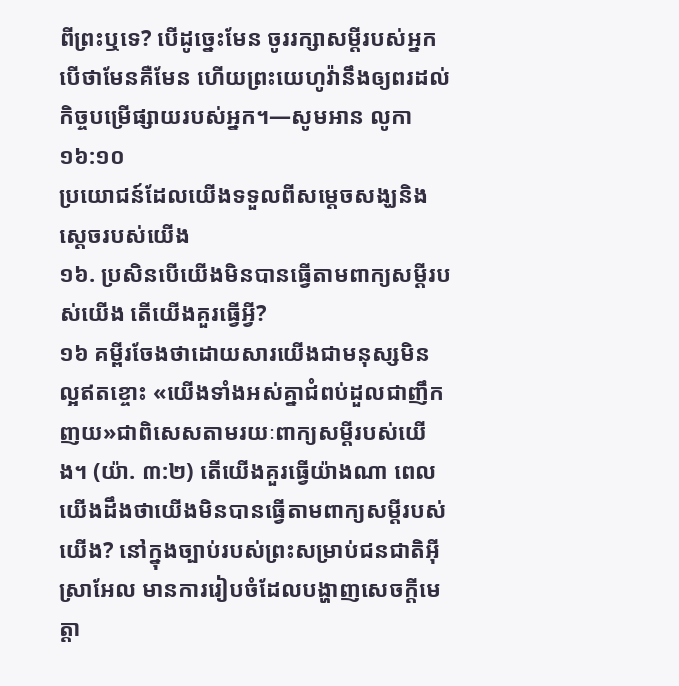ពីព្រះឬទេ? បើដូច្នេះមែន ចូររក្សាសម្ដីរបស់អ្នកបើថាមែនគឺមែន ហើយព្រះយេហូវ៉ានឹងឲ្យពរដល់កិច្ចបម្រើផ្សាយរបស់អ្នក។—សូមអាន លូកា ១៦:១០
ប្រយោជន៍ដែលយើងទទួលពីសម្ដេចសង្ឃនិងស្តេចរបស់យើង
១៦. ប្រសិនបើយើងមិនបានធ្វើតាមពាក្យសម្ដីរបស់យើង តើយើងគួរធ្វើអ្វី?
១៦ គម្ពីរចែងថាដោយសារយើងជាមនុស្សមិនល្អឥតខ្ចោះ «យើងទាំងអស់គ្នាជំពប់ដួលជាញឹកញយ»ជាពិសេសតាមរយៈពាក្យសម្ដីរបស់យើង។ (យ៉ា. ៣:២) តើយើងគួរធ្វើយ៉ាងណា ពេលយើងដឹងថាយើងមិនបានធ្វើតាមពាក្យសម្ដីរបស់យើង? នៅក្នុងច្បាប់របស់ព្រះសម្រាប់ជនជាតិអ៊ីស្រាអែល មានការរៀបចំដែលបង្ហាញសេចក្ដីមេត្ដា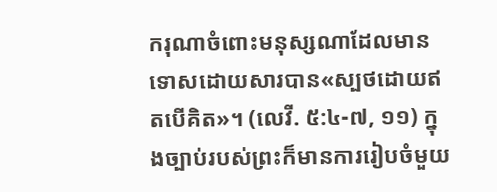ករុណាចំពោះមនុស្សណាដែលមានទោសដោយសារបាន«ស្បថដោយឥតបើគិត»។ (លេវី. ៥:៤-៧, ១១) ក្នុងច្បាប់របស់ព្រះក៏មានការរៀបចំមួយ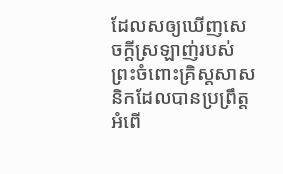ដែលសឲ្យឃើញសេចក្ដីស្រឡាញ់របស់ព្រះចំពោះគ្រិស្តសាសនិកដែលបានប្រព្រឹត្តអំពើ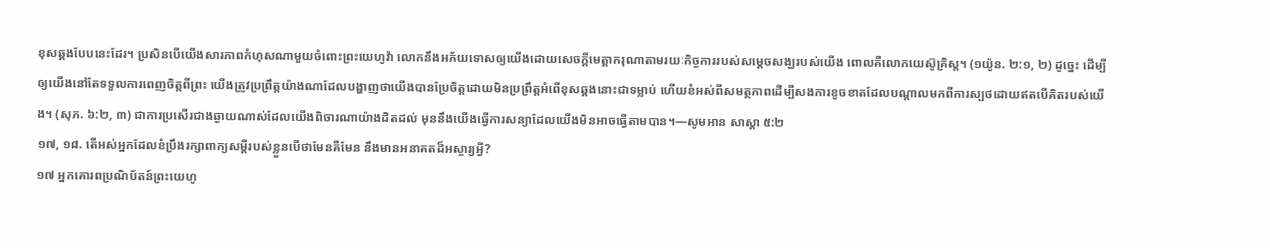ខុសឆ្គងបែបនេះដែរ។ ប្រសិនបើយើងសារភាពកំហុសណាមួយចំពោះព្រះយេហូវ៉ា លោកនឹងអភ័យទោសឲ្យយើងដោយសេចក្ដីមេត្ដាករុណាតាមរយៈកិច្ចការរបស់សម្ដេចសង្ឃរបស់យើង ពោលគឺលោកយេស៊ូគ្រិស្ត។ (១យ៉ូន. ២:១, ២) ដូច្នេះ ដើម្បីឲ្យយើងនៅតែទទួលការពេញចិត្តពីព្រះ យើងត្រូវប្រព្រឹត្តយ៉ាងណាដែលបង្ហាញថាយើងបានប្រែចិត្តដោយមិនប្រព្រឹត្តអំពើខុសឆ្គងនោះជាទម្លាប់ ហើយខំអស់ពីសមត្ថភាពដើម្បីសងការខូចខាតដែលបណ្ដាលមកពីការស្បថដោយឥតបើគិតរបស់យើង។ (សុភ. ៦:២, ៣) ជាការប្រសើរជាងឆ្ងាយណាស់ដែលយើងពិចារណាយ៉ាងដិតដល់ មុននឹងយើងធ្វើការសន្យាដែលយើងមិនអាចធ្វើតាមបាន។—សូមអាន សាស្ដា ៥:២
១៧, ១៨. តើអស់អ្នកដែលខំប្រឹងរក្សាពាក្យសម្ដីរបស់ខ្លួនបើថាមែនគឺមែន នឹងមានអនាគតដ៏អស្ចារ្យអ្វី?
១៧ អ្នកគោរពប្រណិប័តន៍ព្រះយេហូ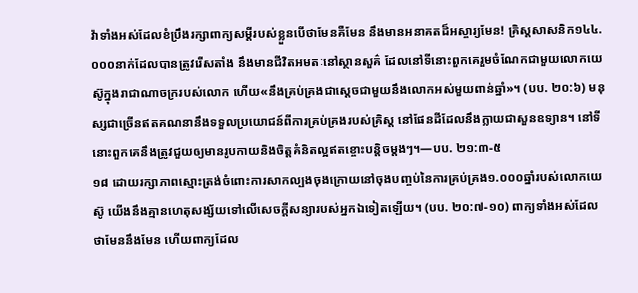វ៉ាទាំងអស់ដែលខំប្រឹងរក្សាពាក្យសម្ដីរបស់ខ្លួនបើថាមែនគឺមែន នឹងមានអនាគតដ៏អស្ចារ្យមែន! គ្រិស្តសាសនិក១៤៤.០០០នាក់ដែលបានត្រូវរើសតាំង នឹងមានជីវិតអមតៈនៅស្ថានសួគ៌ ដែលនៅទីនោះពួកគេរួមចំណែកជាមួយលោកយេស៊ូក្នុងរាជាណាចក្ររបស់លោក ហើយ«នឹងគ្រប់គ្រងជាស្តេចជាមួយនឹងលោកអស់មួយពាន់ឆ្នាំ»។ (បប. ២០:៦) មនុស្សជាច្រើនឥតគណនានឹងទទួលប្រយោជន៍ពីការគ្រប់គ្រងរបស់គ្រិស្ត នៅផែនដីដែលនឹងក្លាយជាសួនឧទ្យាន។ នៅទីនោះពួកគេនឹងត្រូវជួយឲ្យមានរូបកាយនិងចិត្តគំនិតល្អឥតខ្ចោះបន្ដិចម្ដងៗ។—បប. ២១:៣-៥
១៨ ដោយរក្សាភាពស្មោះត្រង់ចំពោះការសាកល្បងចុងក្រោយនៅចុងបញ្ចប់នៃការគ្រប់គ្រង១.០០០ឆ្នាំរបស់លោកយេស៊ូ យើងនឹងគ្មានហេតុសង្ស័យទៅលើសេចក្ដីសន្យារបស់អ្នកឯទៀតឡើយ។ (បប. ២០:៧-១០) ពាក្យទាំងអស់ដែលថាមែននឹងមែន ហើយពាក្យដែល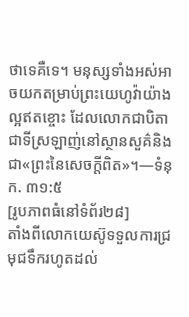ថាទេគឺទេ។ មនុស្សទាំងអស់អាចយកតម្រាប់ព្រះយេហូវ៉ាយ៉ាងល្អឥតខ្ចោះ ដែលលោកជាបិតាជាទីស្រឡាញ់នៅស្ថានសួគ៌និងជា«ព្រះនៃសេចក្ដីពិត»។—ទំនុក. ៣១:៥
[រូបភាពធំនៅទំព័រ២៨]
តាំងពីលោកយេស៊ូទទួលការជ្រមុជទឹករហូតដល់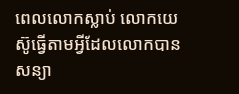ពេលលោកស្លាប់ លោកយេស៊ូធ្វើតាមអ្វីដែលលោកបានសន្យា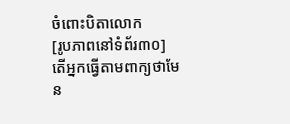ចំពោះបិតាលោក
[រូបភាពនៅទំព័រ៣០]
តើអ្នកធ្វើតាមពាក្យថាមែន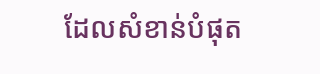ដែលសំខាន់បំផុត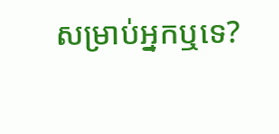សម្រាប់អ្នកឬទេ?